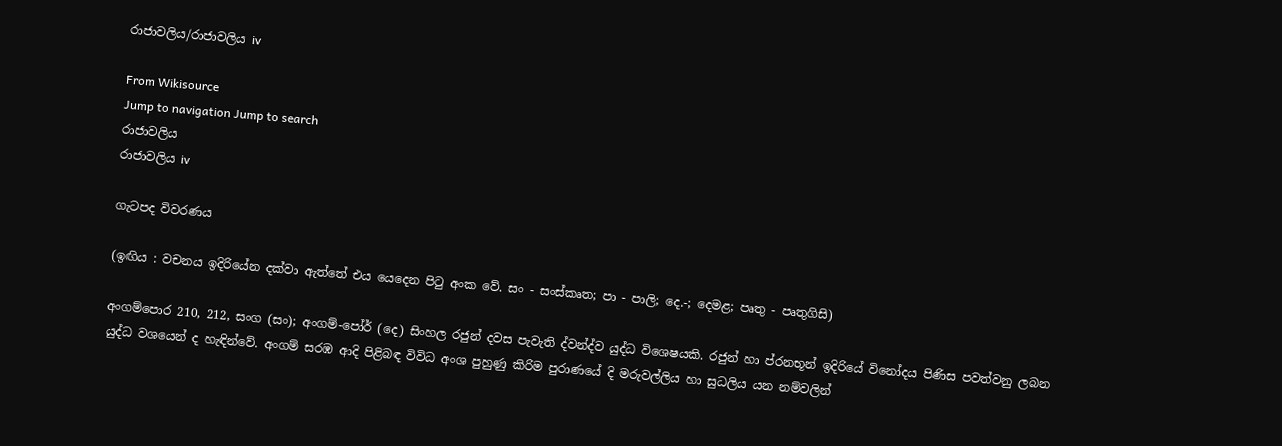රාජාවලිය/රාජාවලිය iv

From Wikisource
Jump to navigation Jump to search
රාජාවලිය
රාජාවලිය iv

ගැටපද විවරණය

(ඉඟිය : වචනය ඉදිරියේන දක්වා ඇත්තේ එය යෙදෙන පිටු අංක වේ. සං - සංස්කෘත; පා - පාලි; දෙ.-; දෙමළ; පෘතු - පෘතුගිසි)

අංගම්පොර 210, 212, සංග (සං); අංගම්-පෝර් (දෙ) සි‍ංහල රජුන් දවස පැවැති ද්වන්ද්ව යුද්ධ විශෙෂයකි. රජුන් හා ප්රනභූන් ඉදිරියේ විනෝදය පිණිස පවත්වනු ලබන යුද්ධ වශයෙන් ද හැඳින්වේ. අංගම් සරඹ ආදි පිළිබඳ විවිධ අංශ පුහුණු කිරිම පුරාණයේ දි මරුවල්ලිය හා සුධලිය යන නම්වලින්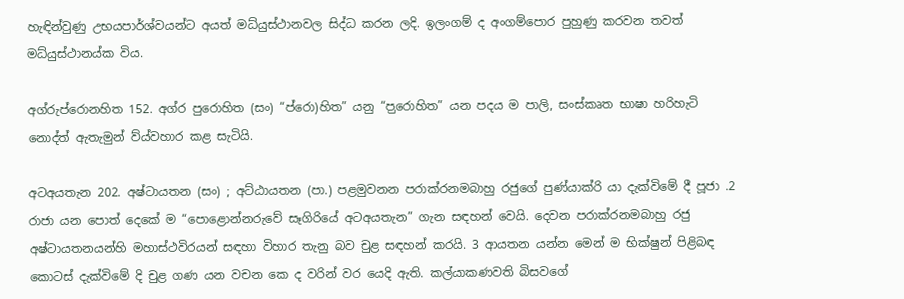හැඳින්වුණු උභයපාර්ශ්වයන්ට අයත් මධ්යුස්ථානවල සිද්ධ කරන ලදි. ඉලංගම් ද අංගම්පොර පුහුණු කරවන තවත් මධ්යුස්ථානය්ක විය.

අග්රුප්රොනහිත 152. අග්ර පුරොහිත (සං) “ප්රො)හිත” යනු “ප‍ුරොහිත” යන පදය ම පාලි, සංස්කෘත භාෂා හරිහැටි නොද්ත් ඇතැමුන් ව්ය්වහාර කළ සැටියි.

අටඅයතැන 202. අෂ්ටායතන (සං) ; අට්ඨායතන (පා.) පළමුවනන පරාක්රනමබාහු රජුගේ පුණ්යාක්රි යා දැක්විමේ දී පූජා .2 රාජා යන පොත් දෙකේ ම “පොළොන්නරුවේ සෑගිරියේ අටඅයතැන” ගැන සඳහන් වෙයි. දෙවන පරාක්රනමබාහු රජු අෂ්ටායතනයන්හි මහාස්ථවිරයන් සඳහා විහාර තැනු බව චුළ සඳහන් කරයි. 3 ආයතන යන්න මෙන් ම භික්ෂුන් පිළිබඳ කොටස් දැක්විමේ දි චුළ ගණ යන වචන කෙ ද වරින් වර යෙදි ඇති. කල්යාකණවති බිසවගේ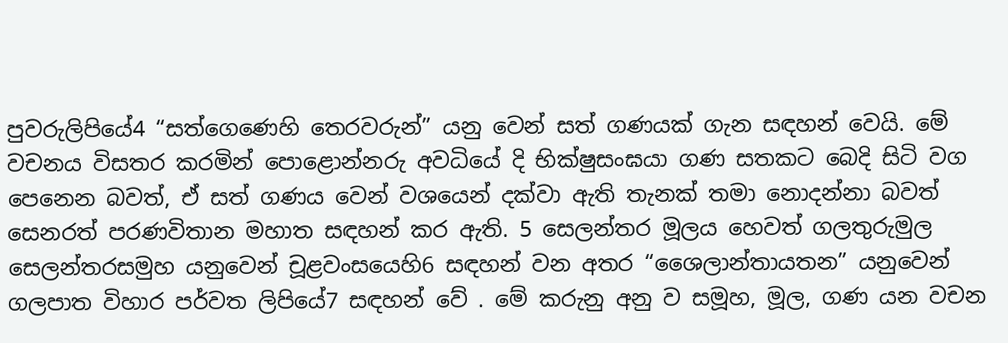පුවරුලිපියේ4 “සත්ගෙණෙහි තෙරවරුන්” යනු වෙන් සත් ගණයක් ගැන සඳහන් වෙයි. මේ වචනය විසතර කරමින් පොළොන්නරු අවධියේ දි භික්ෂුසංඝයා ගණ සතකට බෙදි සිටි වග පෙනෙන බවත්, ඒ සත් ගණය වෙන් වශයෙන් දක්වා ඇති තැනක් තමා නොදන්නා බවත් සෙනරත් පරණවිතාන මහාත සඳහන් කර ඇති. 5 සෙලන්තර මූලය හෙවත් ගලතුරුමුල සෙලන්තරසමුහ යනුවෙන් චූළවංසයෙහි6 සඳහන් වන අතර “ශෛලාන්තායතන” යනුවෙන් ගලපාත විහාර පර්වත ලිපියේ7 සඳහන් වේ . මේ කරුනු අනු ව සමූහ, මූල, ගණ යන වචන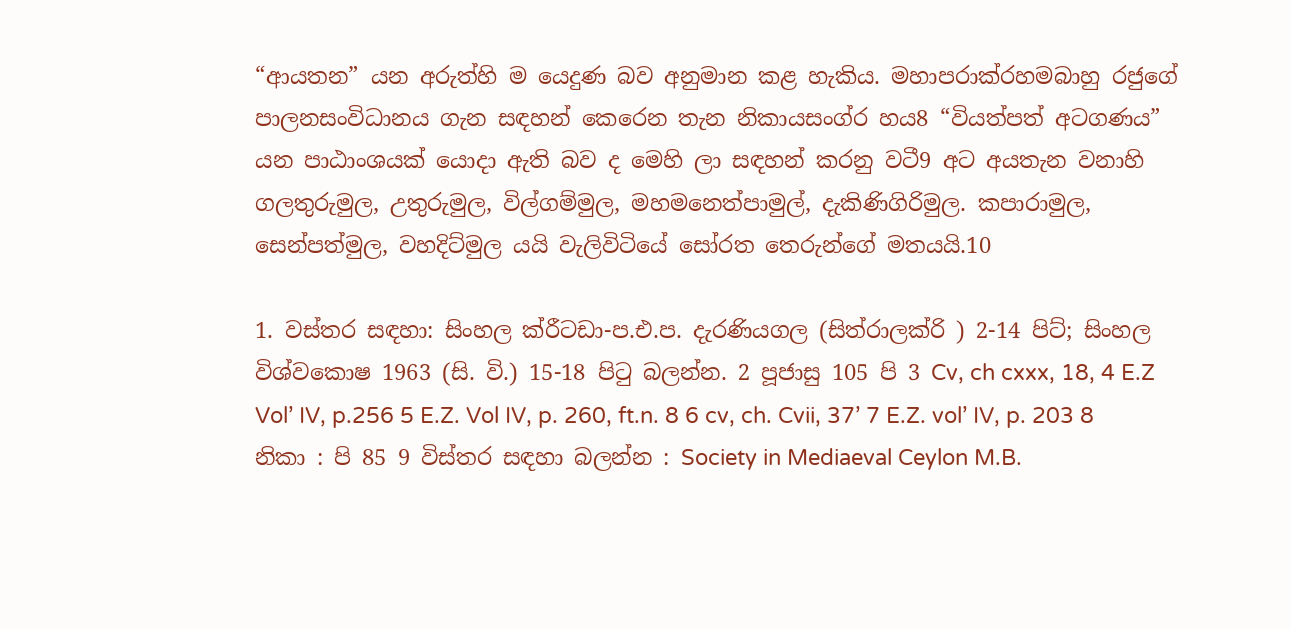“ආයතන” යන අරුත්හි ම යෙදුණ බව අනුමාන කළ හැකිය. මහාපරාක්රහමබාහු රජුගේ පාලනසංවිධානය ගැන සඳහන් කෙරෙන තැන නිකායසංග්ර හය8 “වියත්පත් අටගණය” යන පාඨාංශයක් යොදා ඇති බව ද මෙහි ලා සඳහන් කරනු වටී9 අට අයතැන වනාහි ගලතුරුමුල, උතුරුමුල, විල්ගම්මුල, මහමනෙත්පාමුල්, දැකිණිගිරිමුල. කපාරාමුල, සෙන්පත්මුල, වහදිට්මුල යයි වැලිවිටියේ සෝරත තෙරුන්ගේ මතයයි.10

1. වස්තර සඳහා: සිංහල ක්රීටඩා-ප.එ.ප. දැරණියගල (සිත්රාලක්රි ) 2-14 පිට්; සිංහල විශ්වකොෂ 1963 (සි. වි.) 15-18 පිටු බලන්න. 2 පූජාසු 105 පි 3 Cv, ch cxxx, 18, 4 E.Z Vol’ IV, p.256 5 E.Z. Vol IV, p. 260, ft.n. 8 6 cv, ch. Cvii, 37’ 7 E.Z. vol’ IV, p. 203 8 නිකා : පි 85 9 විස්තර සඳහා බලන්න : Society in Mediaeval Ceylon M.B.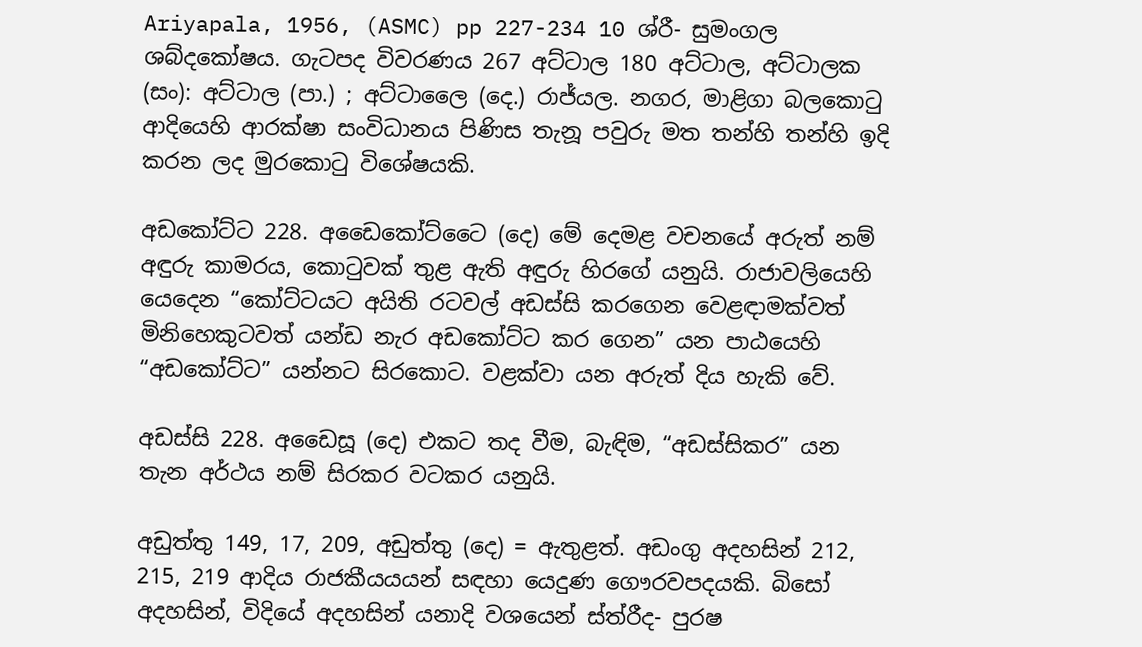Ariyapala, 1956, (ASMC) pp 227-234 10 ශ්රී- සුමංගල ශබ්දකෝෂය. ගැටපද විවරණය 267 අට්ටාල 180 අට්ටාල, අට්ටාලක (සං): අට්ටාල (පා.) ; අට්ටාලෛ (දෙ.) රාජ්යල. නගර, මාළිගා බලකොටු ආදියෙහි ආරක්ෂා සංවිධානය පිණිස තැනූ පවුරු මත තන්හි තන්හි ඉදි කරන ලද මුරකොටු විශේෂයකි.

අ‍ඩ‍කෝට්ට 228. අඩෛ‍කෝට්ටෛ (දෙ) මේ දෙමළ වචනයේ අරුත් නම් අඳුරු කාමරය, කොටුවක් තුළ ඇති අඳුරු හිරගේ යනුයි. රාජාවලියෙහි යෙදෙන “කෝට්ටයට අයිති රටවල් අඩස්සි කරගෙන වෙළඳාමක්වත් මිනිහෙකුටවත් යන්ඩ නැර අඩකෝට්ට කර ගෙන” යන පාඨයෙහි “අඩ‍කෝට්ට” යන්නට සිර‍කොට. වළක්වා යන අරුත් දිය හැකි වේ.

අඩස්සි 228. අඩෛසූ (දෙ) එකට තද වීම, බැඳිම, “අඩස්සිකර” යන තැන අර්ථය නම් සිරකර වටකර යනුයි.

අඩුත්තු 149, 17, 209, අඩුත්තු (දෙ) = ඇතුළත්. අඩංගු අදහසින් 212, 215, 219 ආදිය රාජකීයයයන් සඳහා යෙදුණ ගෞරවපදයකි. බිසෝ අදහසින්, විදියේ අදහසින් යනාදි වශයෙන් ස්ත්රීද- පුරෂ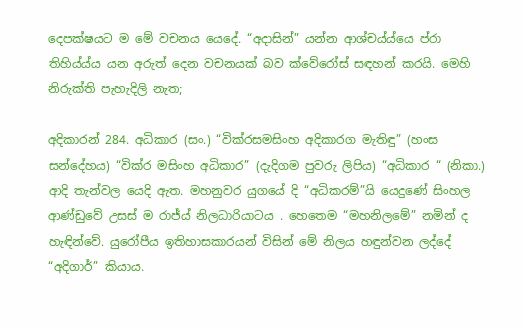දෙපක්ෂයට ම මේ වචනය යෙදේ. “අදාසින්” යන්න ආශ්චය්ය්යෙ ප්රා තිහිය්ය්ය යන අරුත් දෙන වචනයක් බව ක්වේරෝස් සඳහන් කරයි. මෙහි නිරුක්ති පැහැදිලි නැත;

අදිකාරන් 284. අධිකාර (සං.) “වික්රසමසිංහ අදිකාරග මැතිඳු” (හංස සන්දේහය) “වික්ර මසිංහ අධිකාර‍” (දැදිගම පුවරු ලිපිය) “අධිකාර “ (නිකා.) ආදි තැන්වල යෙදි ඇත. මහනුවර යුගයේ දි “අධිකරම්”යි යෙදුණේ සිංහල ආණ්ඩුවේ උසස් ම රාජ්ය් නිලධාරියාටය‍ . හෙතෙම “මහනිලමේ” නමින් ද හැඳින්වේ. යුරෝපීය ඉතිහාසකාරයන් විසින් මේ නිලය හඳුන්වන ලද්දේ “අදිගාර්” කියාය.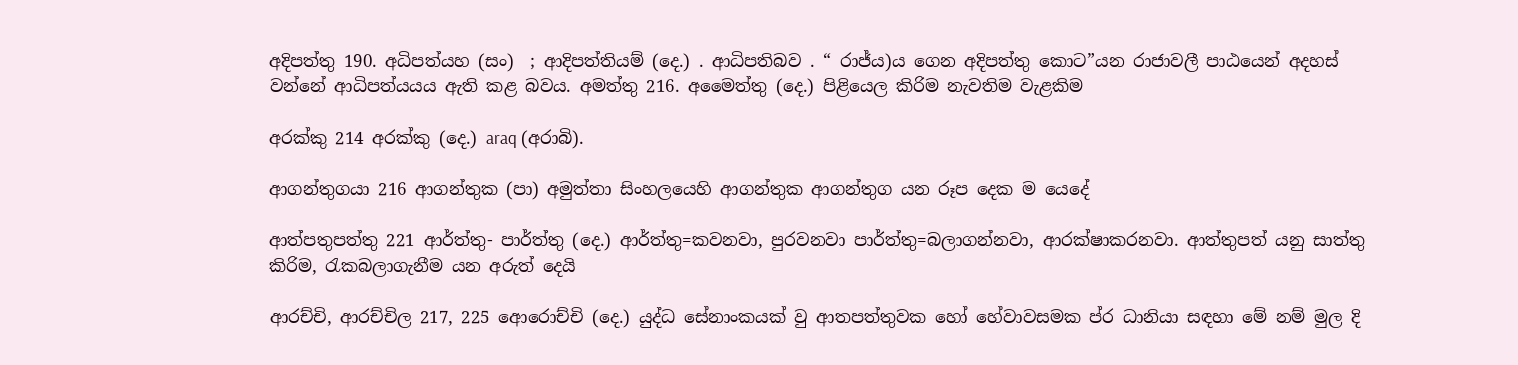අදිපත්තු 190. අධිපත්යහ (සං)  ; ආදිපත්තියම් (දෙ.) . ආධිපතිබව . “ රාජ්ය)ය ගෙන අදිපත්තු කොට”යන රාජාවලී පාඨයෙන් අදහස් වන්නේ ආධිපත්යයය ඇති කළ බවය. අමත්තු 216. අමෛත්තු (දෙ.) පිළියෙල කිරිම නැවතිම වැළකිම

අරක්කු 214 අරක්කු (දෙ.) araq (අරාබි).

ආගන්තුගයා 216 ආගන්තුක (පා) අමුත්තා සිංහලයෙහි ආගන්තුක ආගන්තුග යන රූප දෙක ම යෙදේ

ආත්පතුපත්තු 221 ආර්ත්තු- පාර්ත්තු (දෙ.) ආර්ත්තු=කවනවා, පුරවනවා පාර්ත්තු=බලාගන්නවා, ආරක්ෂාකරනවා. ආත්තුපත් යනු සාත්තු කිරිම‍, රැකබලාගැනීම යන අරුත් දෙයි

ආරච්චි, ආරච්චිල 217, 225 ආ‍ෙරොච්චි (දෙ.) යුද්ධ සේනාංකයක් වු ආතපත්තුවක හෝ හේවාවසමක ප්ර ධානියා සඳහා මේ නම් මුල දි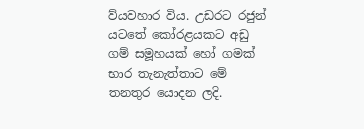ව්ය‍වහාර විය. උඩරට රජුන් යටතේ ‍කෝරළයකට අඩු ගම් සමූහයක් හෝ ගමක් භාර තැනැත්තාට මේ තනතුර යොදන ලදි.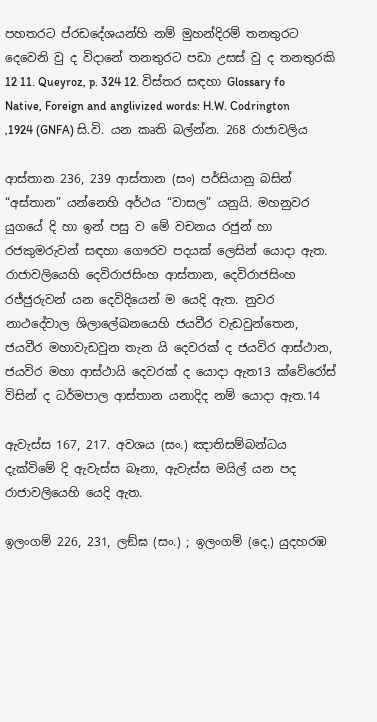පහතරට ප්රඩදේශයන්හි නම් මුහන්දිරම් තනතුරට දෙවෙනි වු ද විදානේ තනතුරට පඩා උසස් වු ද තනතුරකි 12 11. Queyroz, p. 324 12. විස්තර සඳහා Glossary fo Native, Foreign and anglivized words: H.W. Codrington ,1924 (GNFA) සි.වි. යන කෘති බල්න්න. 268 රාජාවලිය

ආස්තාන 236, 239 ආස්තාන (සං) පර්සියානු බසින් “අස්තාන” යන්නෙහි අර්ථය “වාසල” යනුයි. මහනුවර යුගයේ දි හා ඉන් පසු ව මේ වචනය රජුන් හා රජකුමරුවන් සඳහා ගෞරව පදයක් ලෙසින් යොදා ඇත. රාජාවලියෙහි දෙවිරාජසිංහ ආස්තාන, දෙවිරාජසිංහ රජ්ජුරුවන් යන දෙවිදියෙන් ම යෙදි ඇත. නුවර නාථදේවාල ශිලාලේඛනයෙහි ජයවීර වැඩවුන්තෙන, ජයවීර මහාවැඩවුන තැන යි දෙවරක් ද ජයවිර ආස්ථාන, ජයවිර මහා ආස්ථායි දෙවරක් ද යොදා ඇත13 ක්වේරෝස් විසින් ද ධර්මපාල ආස්තාන යනාදිද නම් යොදා ඇත.14

ඇවැස්ස 167, 217. අවශය (සං.) ඤාතිසම්බන්ධය දැක්විමේ දි ඇවැස්ස බෑනා, ඇවැස්ස මයිල් යන පද රාජාවලියෙහි යෙදි ඇත.

ඉලංගම් 226, 231, ලඞ්ඝ (සං.) ; ඉලංගම් (දෙ.) යුදහරඹ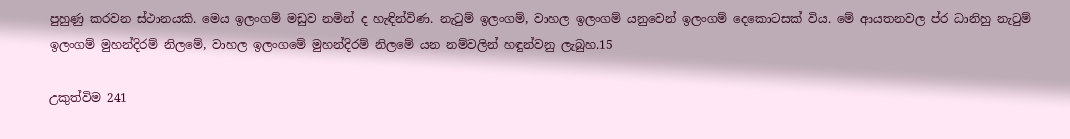පුහුණු කරවන ස්ථානයකි. මෙය ඉලංගම් මඩුව නමින් ද හැඳින්විණ. නැටුම් ඉලංගම්, වාහල ඉලංගම් යනුවෙන් ඉලංගම් දෙකොටසක් විය. මේ ආයතනවල ප්ර ධානිහු නැටුම් ඉලංගම් මුහන්දිරම් නිලමේ, වාහල ඉලංගමේ මුහන්දිරම් නිලමේ යන නම්වලින් හඳුන්වනු ලැබුහ.15

උකුත්විම 241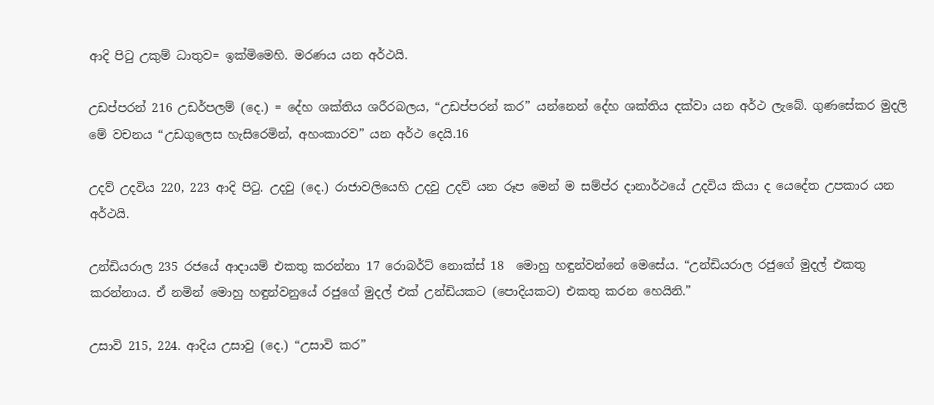ආදි පිටු උකුම් ධාතුව= ඉක්මිමෙහි. මරණය යන අර්ථයි.

උඩප්පරන් 216 උඩර්පලම් (දෙ.) = දේහ ශක්තිය ශරීරබලය, “උඩප්පරන් කර” යන්නෙන් දේහ ශක්තිය දක්වා යන අර්ථ ලැබේ. ගුණසේකර මුදලි මේ වචනය “උඩගුලෙස හැසිරෙමින්, අහංකාරව” යන අර්ථ දෙයි.16

උදව් උදවිය 220, 223 ආදි පිටු. උදවු (දෙ.) රාජාවලියෙහි උදවු උදව් යන රූප මෙන් ම සම්ප්ර දානාර්ථයේ උදවිය කියා ද‍ ‍යෙදේත උපකාර යන අර්ථයි.

උන්ඩියරාල 235 රජයේ ආදායම් එකතු කරන්නා 17 රොබර්ට් නොක්ස් 18  මොහු හඳුන්වන්නේ මෙසේය. “උන්ඩියරාල රජුගේ මුදල් එකතු කරන්නාය. ඒ නමින් මොහු හඳුන්වනුයේ රජුගේ මුදල් එක් උන්ඩියකට (පොදියකට) එකතු කරන හෙයිනි.”

උසාවි 215, 224. ආදිය උසාවු (දෙ.) “උසාවි කර”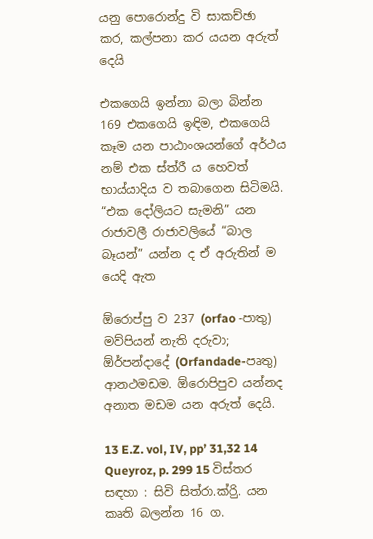යනු පො‍රොන්දු වි සාකච්ඡා කර, කල්පනා කර යයන අරුත් දෙයි

එකගෙයි ඉන්නා බලා බින්න 169 එකගෙයි ඉඳිම, එකගෙයි කෑම යන පාඨාංශයන්ගේ අර්ථය නම් එක ස්ත්රී ය හෙවත් භාය්යාදිය ව තබාගෙන සිටිමයි. “එක ‍දෝලියට සැමනි” යන රාජාවලී රාජාවලියේ “බාල බෑයන්” යන්න ද ඒ අරුතින් ම යෙදි ඇත

ඕරොප්පු ව 237 (orfao -පාතු) මව්පියන් නැති දරුවා; ඕර්පන්දාදේ (Orfandade-පෘතු) ආනථමඩම. ඕරොපිපුව යන්නද අනාත මඩම යන අරුත් දෙයි.

13 E.Z. vol, IV, pp’ 31,32 14 Queyroz, p. 299 15 විස්තර සඳහා : සිවි සිත්රා.ක්රිු. යන කෘති බලන්න 16 ග.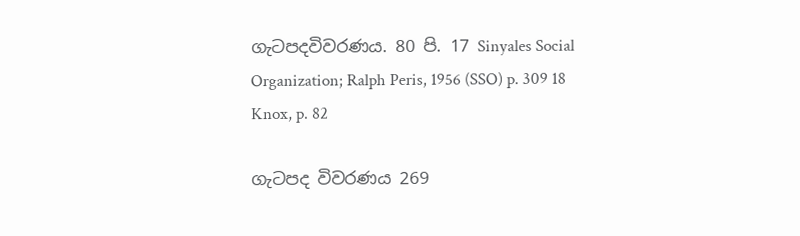ගැටපදවිවරණය. 80 පි. 17 Sinyales Social Organization; Ralph Peris, 1956 (SSO) p. 309 18 Knox, p. 82

ගැටපද විවරණය 269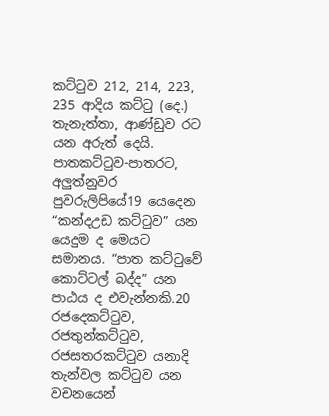කට්ටුව 212, 214, 223, 235 ආදිය කට්ටු (දෙ.) තැනැත්තා, ආණ්ඩුව රට යන අරුත් දෙයි. පාතකට්ටුව-පාතරට, අලුත්නුවර පුවරුලිපියේ19 යෙදෙන “කන්දඋඩ කට්ටුව” යන යෙදුම ද මෙයට සමානය. “පාත කට්ටුවේ කොට්ටල් බද්ද” යන පාඨය ද එවැන්නකි.20 රජදෙකට්ටුව, රජතුන්කට්ටුව, රජසතරකට්ටුව යනාදි තැන්වල කට්ටුව යන වචනයෙන්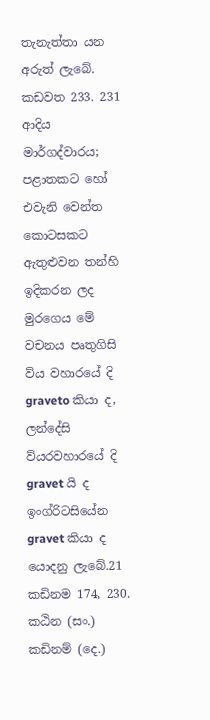තැනැත්ත‍ා යන අරුත් ලැබේ. කඩවත 233. 231 ආදිය මාර්ගද්වාරය; පළාතකට හෝ එවැනි වෙන්ත කොටසකට ඇතුළුවන තන්හි ඉදිකරන ලද මුරගෙය මේ වචනය පෘතුගිසි ව්ය වහාරයේ දි graveto කියා ද, ලන්දේසි ව්යරවහාරයේ දි gravet යි ද ඉංග්රිටසියේන gravet කියා ද යොදනු ලැබේ.21 කඩිනම 174, 230. කඨින (සං.) කඩිනම් (දෙ.)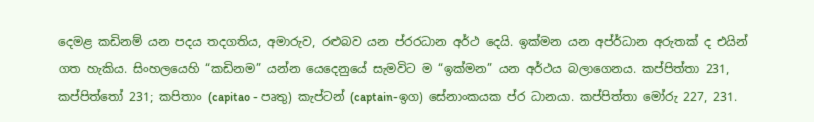දෙමළ කඩිනම් යන පදය තදගතිය, අමාරුව, රළුබව යන ප්රරධාන අර්ථ දෙයි. ඉක්මන යන අප්ර්ධාන අරුතක් ද එයින් ගත හැකිය. සිංහලයෙහි “කඩිනම” යන්න යෙදෙනුයේ සැමවිට ම “ඉක්මන” යන අර්ථය බලාගෙනය. කප්පිත්තා 231, කප්පිත්තෝ 231; කපිතාං (capitao - පෘතු) කැප්ටන් (captain-ඉග) සේනාංකයක ප්ර ධානයා. කප්පිත්තා මෝරු 227, 231.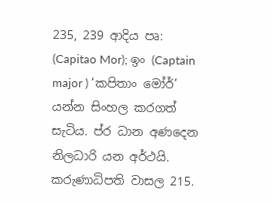235, 239 ආදිය පෘ: (Capitao Mor); ඉං (Captain major ) ‘කපිතාං මෝර්’ යන්න සිංහල කරගත් සැටිය. ප්ර ධාන අණදෙන නිලධාරි යන අර්ථයි. කරුණාධිපති වාසල 215.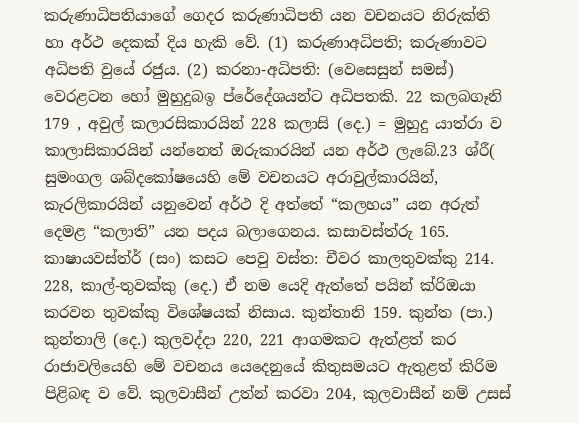කරුණාධිපතියාගේ ගෙදර කරුණාධිපති යන වචනයට නිරුක්ති හා අර්ථ දෙකක් දිය හැකි වේ. (1) කරුණාඅධිපති; කරුණාවට අධිපති වුයේ රජුය. (2) කරනා-අධිපති: (වෙසෙසුන් සමස්) වෙරළටන හෝ මුහුදුබඉ ප්රේදේශයන්ට අධිපතකි. 22 කලබගෑනි 179 , අවුල් කලාරසිකාරයින් 228 කලාසි (දෙ.) = මුහුදු යාත්රා ව කාලාසිකාරයින් යන්නෙත් ඔරුකාරයින් යන අර්ථ ලැබේ.23 ශ්රී( සුමංගල ශබ්දකෝෂයෙහි මේ වචනයට අරාවුල්කාරයින්, කැරලිකාරයින් යනුවෙන් අර්ථ දි අත්තේ “කලහය” යන අරුත් දෙමළ “කලාති” යන පදය බලාගෙනය. කසාවස්ත්රු 165. කාෂායවස්ත්ර් (සං) කසට පෙවු වස්ත: චීවර කාලතුවක්කු 214. 228, කාල්-තුවක්කු (දෙ.) ඒ නම යෙදි ඇත්තේ පයින් ක්රිඔයා කරවන තුවක්කු විශේෂයක් නිසාය. කුන්තානි 159. කුන්ත (පා.) කුන්තාලි (දෙ.) කුලවද්දා 220, 221 ආගමකට ඇත්ළත් කර රාජාවලියෙහි මේ වචනය යෙදෙනුයේ කිතුසමයට ඇතුළත් කිරිම පිළිබඳ ව වේ. කුලවාසීන් උත්න් කරවා 204, කුලවාසීන් නම් උසස්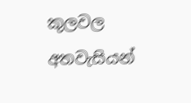කුලවල අතවැසියන්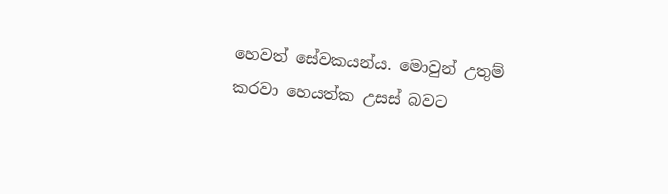හෙවත් සේවකයන්ය. මොවුන් උතුම් කරවා හෙයත්ක උසස් බවට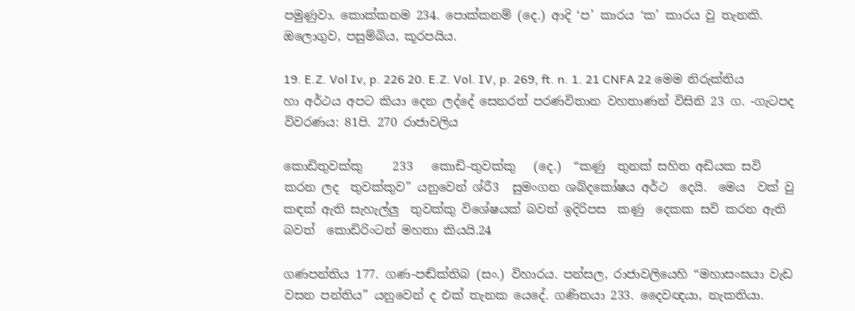පමුණුවා. කොක්කනම 234. පොක්කනම් (දෙ.) ආදි ‘ප’ කාරය ‘ක’ කාරය වු තැනකි. ඔලොගුව, පසුම්බිය, කූරපයිය.

19. E.Z. Vol Iv, p. 226 20. E.Z. Vol. IV, p. 269, ft. n. 1. 21 CNFA 22 මෙම නිරුක්තිය හා අර්ථය අපට කියා දෙන ලද්දේ සෙනරත් පරණවිතාන වහතාණන් විසිනි 23 ග. -ගැටපද විවරණය: 81පි. 270 රාජාවලිය

කොඩිතුවක්කු     233   කොඩි-තුවක්කු   (දෙ.)  “කණු  තුනක් සහිත අඩියක සවි කරන ලද  තුවක්කුව” යනුවෙන් ශ්රී3  සුමංගන ශබ්දකෝෂය අර්ථ  දෙයි.  මෙය  වක් වු කඳක් ඇති සැහැල්ලු  තුවක්කු විශේෂයක් බවත් ඉදිරිපස  කණු  දෙකක සවි කරන ඇති  බවත්  කොඩිරිංටන් මහතා කියයි.24

ගණපන්තිය 177. ගණ-පඬ්ක්තිබ (සං.) විහාරය. පන්සල, රාජාවලියෙහි “මහාසංඝයා වැඩ වසන පන්තිය” යනුවෙන් ද එක් තැනක යෙදේ. ගණිතයා 233. දෛවඥයා, නැකතියා.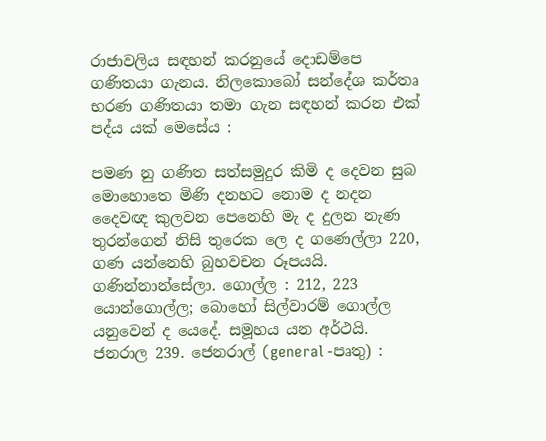රාජාවලිය සඳහන් කරනුයේ දොඩම්පෙ ගණිතයා ගැනය. නිලකො‍බෝ සන්දේශ කර්තෘ භරණ ගණිතයා තමා ගැන සඳහන් කරන එක් පද්ය යක් මෙසේය :

පමණ නු ගණිත සත්සමුදුර කිමි ද දෙවන සුබ මොහොතෙ මිණි දනහට නොම ද නදන දෛවඥ කුලවන පෙනෙහි මැ ද දුලන නැණ තුරන්ගෙන් නිසි තුරෙක ලෙ ද ගණෙල්ලා 220, ගණ යන්නෙහි බුහවචන රූපයයි. ගණින්නාන්සේලා. ගොල්ල : 212, 223 යොන්ගොල්ල; බො‍හෝ සිල්වාරම් ‍ගොල්ල යනුවෙන් ද යෙදේ. සමූහය යන අර්ථයි. ජනරාල 239. ජෙනරාල් (general -පෘතු) :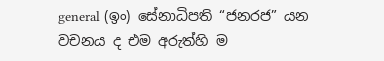general (ඉං) සේනාධිපති “ජනරජ” යන වචනය ද එම අරුත්හි ම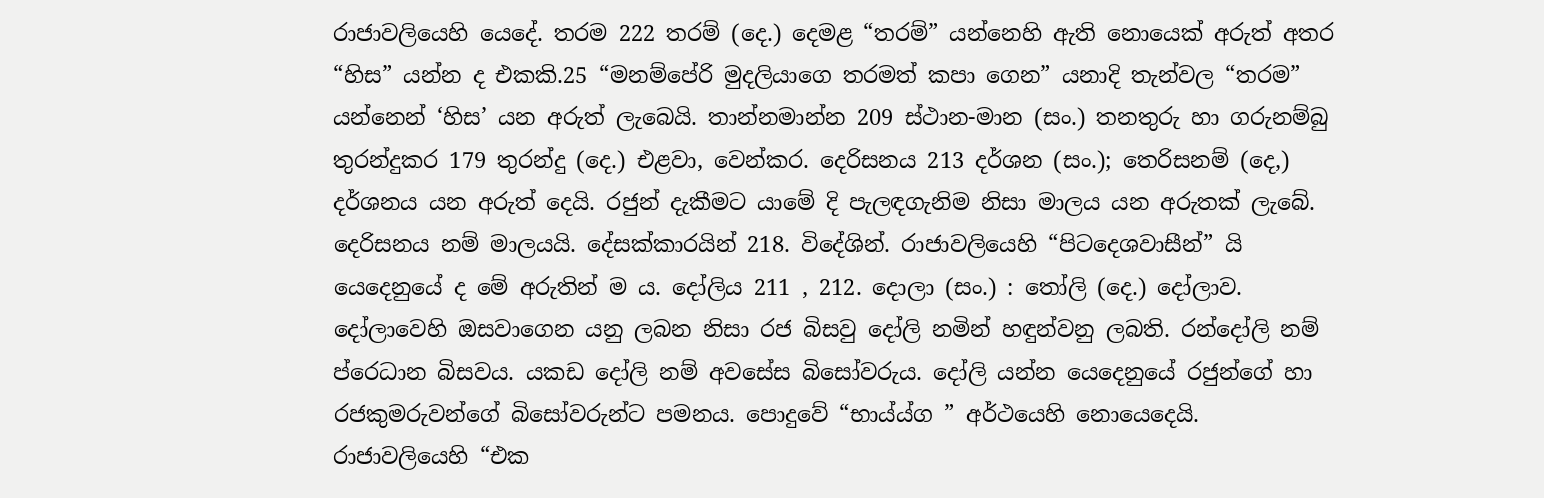රාජාවලියෙහි යෙදේ. තරම 222 තරම් (දෙ.) දෙමළ “තරම්” යන්නෙහි ඇති නොයෙක් අරුත් අතර “හිස” යන්න ද එකකි.25 “මනම්පේරි මුදලියාගෙ තරමත් කපා ගෙන” යනාදි තැන්වල “තරම” යන්නෙන් ‘හිස’ යන අරුත් ලැබෙයි. තාන්නමාන්න 209 ස්ථාන-මාන (සං.) තනතුරු හා ගරුනම්බු තුරන්දුකර 179 තුරන්දු (දෙ.) එළවා, වෙන්කර. දෙරිසනය 213 දර්ශන (සං.); තෙරිසනම් (දෙ,) දර්ශනය යන අරුත් දෙයි. රජුන් දැකීමට යා‍මේ දි පැලඳගැනිම නිසා මාලය යන අරුතක් ලැබේ. දෙරිසනය නම් මාලයයි. දේසක්කාරයින් 218. විදේශින්. රාජාවලියෙහි “පිටදෙශවාසීන්” යි යෙදෙනුයේ ද මේ අරුතින් ම ය. දෝලිය 211 , 212. දොලා (සං.) : තෝලි (දෙ.) දෝලාව. දෝලාවෙහි ඔසවාගෙන යනු ලබන නිසා රජ බිසවු දෝලි නමින් හඳුන්වනු ලබති. රන්දෝලි නම් ප්රෙධාන බිසවය. යකඩ දෝලි නම් අවසේස බිසෝවරුය. දෝලි යන්න යෙදෙනුයේ රජුන්ගේ හා රජකුමරුවන්ගේ බිසෝවරුන්ට පමනය. පොදුවේ “භාය්ය්ග ” අර්ථයෙහි නොයෙදෙයි. රාජාවලියෙහි “එක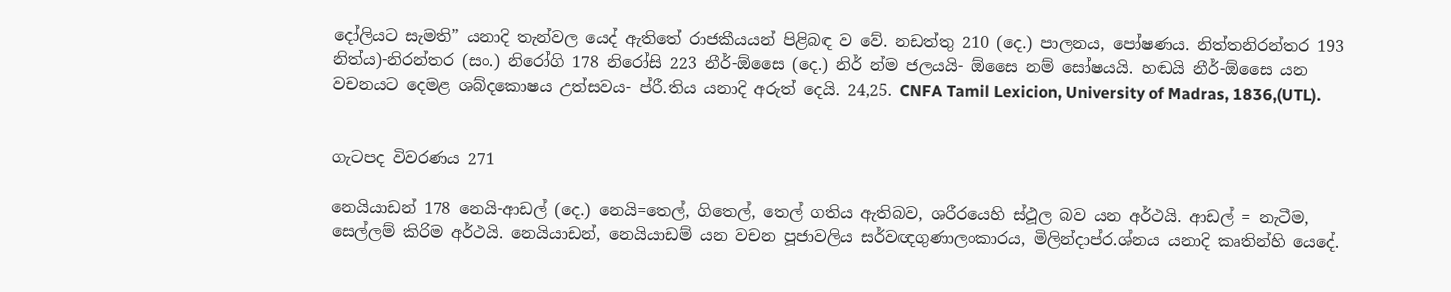දෝලියට සැමති” යනාදි තැන්වල යෙද් ඇතිතේ රාජකීයයන් පිළිබඳ ව වේ. නඩත්තු 210 (දෙ.) පාලනය, පෝෂණය. නිත්තනිරන්තර 193 නිත්ය)-නිරන්තර (සං.) නිරෝගි 178 නිරෝසි 223 නීර්-ඕසෛ (දෙ.) නිර් න්ම ජලයයි- ඕසෛ නම් සෝෂයයි. හඬයි නීර්-ඕසෛ යන වචනයට දෙමළ ශබ්දකොෂය උත්සවය- ප්රී.තිය යනාදි අරුත් දෙයි. 24,25. CNFA Tamil Lexicion, University of Madras, 1836,(UTL).


ගැටපද විවරණය 271

නෙයියාඩන් 178 නෙයි-ආඩල් (දෙ.) නෙයි=තෙල්, ගිතෙල්, තෙල් ගතිය ඇතිබව, ශරීරයෙහි ස්ථූල බව යන අර්ථයි. ආඩල් = නැටීම, සෙල්ලම් කිරිම අර්ථයි. නෙ‍යියාඩන්, නෙයියාඩම් යන වචන පූජාවලිය සර්වඥගුණාලංකාරය, මිලින්දාප්ර.ශ්නය යනාදි කෘතින්හි යෙදේ.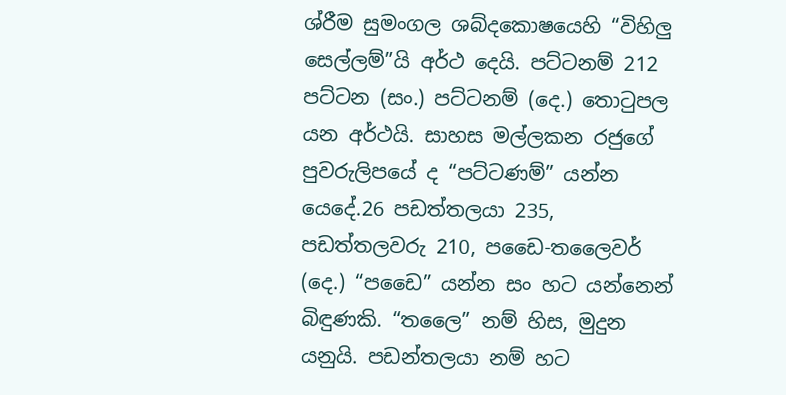ශ්රීම සුමංගල ශබ්දකොෂයෙහි “විහිලු සෙල්ලම්”යි අර්ථ දෙයි. පට්ටනම් 212 පට්ටන (සං.) පට්ටනම් (දෙ.) තොටුපල යන අර්ථයි. සාහස මල්ලකන රජුගේ පුවරුලිපයේ ද “පට්ටණම්” යන්න යෙදේ.26 පඩත්තලයා 235, පඩත්තලවරු 210, පඩෛ-තලෛවර් (දෙ.) “පඩෛ” යන්න සං හට යන්නෙන් බිඳුණකි. “තලෛ” නම් හිස, මුදුන යනුයි. පඩන්තලයා නම් හට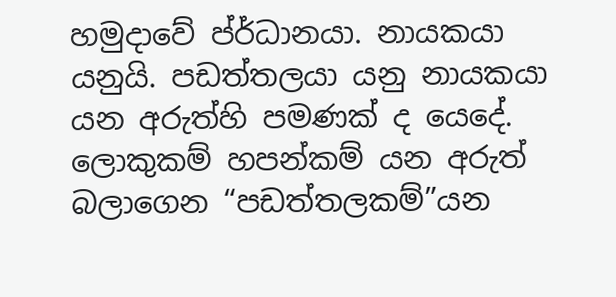හමුදාවේ ප්ර්ධානයා. නායකයා යනුයි. පඩත්තලයා යනු නායකයා යන අරුත්හි පමණක් ද යෙදේ. ලොකුකම් හපන්කම් යන අරුත් බලාගෙන “පඩත්තලකම්”යන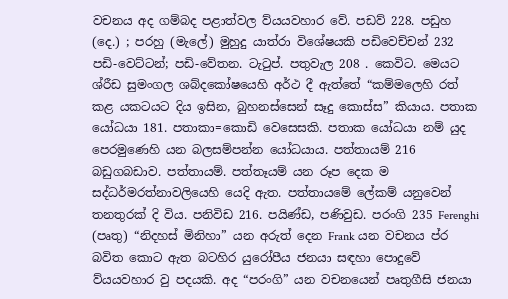වචනය අද ගම්බද පළාත්වල ව්යයවහාර වේ. පඩව් 228. පඩුහ (දෙ.) ; පරහු (මැලේ) මුහුදු යාත්රා විශේෂයකි පඩිවෙච්චන් 232 පඩි-වෙට්ටන්; පඩි-වේතන. ටැටුප්. පතුවැල 208 . කෙවිට. මෙයට ශ්රීඩ සුමංගල ශබ්දකෝෂයෙහි අර්ථ දී ඇත්තේ “කම්මලෙහි රත් කළ යකටයට දිය ඉසින, බුහනස්සෙන් සෑදු කොස්ස” කියාය. පතාක යෝධයා 181. පතාකා=කොඩි වෙසෙසකි. පතාක යෝධයා නම් යුද පෙරමුණෙහි යන බලසම්පන්න යෝධයාය. පත්තායම් 216 බඩුගබඩාව. පත්තායම්. පත්තෑයම් යන රූප දෙක ම සද්ධර්මරත්නාවලියෙහි යෙදි ඇත. පත්තායමේ ලේකම් යනුවෙන් තනතුරක් දි විය. පනිවිඩ 216. පයිණ්ඩ, පණිවුඩ. පරංගි 235 Ferenghi (පෘතු) “නිදහස් මිනිහා” යන අරුත් දෙන Frank යන වචනය ප්ර බවිත කොට ඇත බටහිර යුරෝපීය ජනයා සඳහා පොදුවේ ව්යයවහාර වු පදයකි. අද “පරංගි” යන වචනයෙන් පෘතුගීසි ජනයා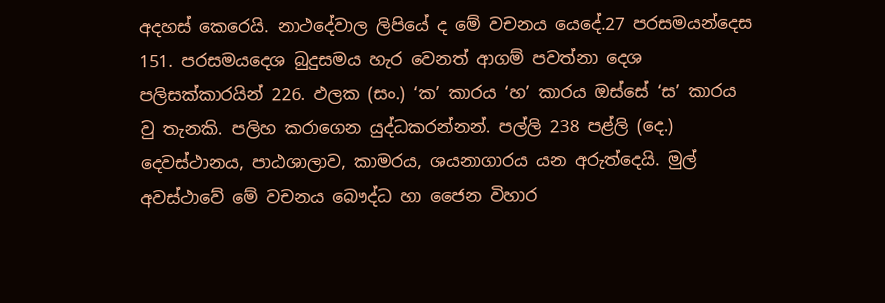අදහස් කෙරෙයි. නාථදේවාල ලිපියේ ද මේ වචනය යෙදේ.27 පරසමයන්දෙස 151. පරසමයදෙශ බුදුසමය හැර වෙනත් ආගම් පවත්නා දෙශ පලිසක්කාරයින් 226. ඵලක (සං.) ‘ක’ කාරය ‘හ’ කාරය ඔස්සේ ‘ස’ කාරය වු තැනකි. පලිහ කරාගෙන යුද්ධකරන්නන්. පල්ලි 238 පළ්ලි (දෙ.) දෙවස්ථානය, පාඨශාලාව, කාමරය, ශයනාගාරය යන අරුත්දෙයි. මුල් අවස්ථාවේ මේ වචනය බෞද්ධ හා ජෛන විහාර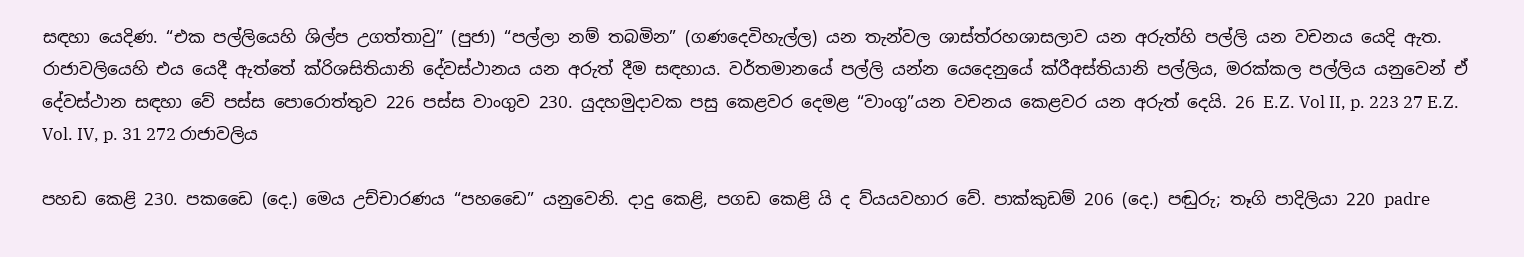සඳහා යෙදිණ. “එක පල්ලියෙහි ශිල්ප උගත්තාවු” (පුජා) “පල්ලා නම් තබමින” (ගණදෙවිහැල්ල) යන තැන්වල ශාස්ත්රහශාසලාව යන අරුත්හි පල්ලි යන වචනය යෙදි ඇත. රාජාවලියෙහි එය යෙදී ඇත්තේ ක්රිශසිතියානි දේවස්ථානය යන අරුත් දීම සඳහාය. වර්තමානයේ පල්ලි යන්න යෙදෙනුයේ ක්රීඅස්තියානි පල්ලිය, මරක්කල පල්ලිය යනුවෙන් ඒ දේවස්ථාන සඳහා වේ පස්ස පොරොත්තුව 226 පස්ස වාංගුව 230. යුදහමුදාවක පසු කෙළවර දෙමළ “වාංගු”යන වචනය කෙළවර යන අරුත් දෙයි. 26 E.Z. Vol II, p. 223 27 E.Z. Vol. IV, p. 31 272 රාජාවලිය

පහඩ කෙළි 230. පකඩෛ (දෙ.) මෙය උච්චාරණය “පහඩෛ” යනුවෙනි. දාදු කෙළි, පගඩ කෙළි යි ද ව්යයවහාර වේ. පාක්කුඩම් 206 (දෙ.) පඬුරු; තෑගි පාදිලියා 220 padre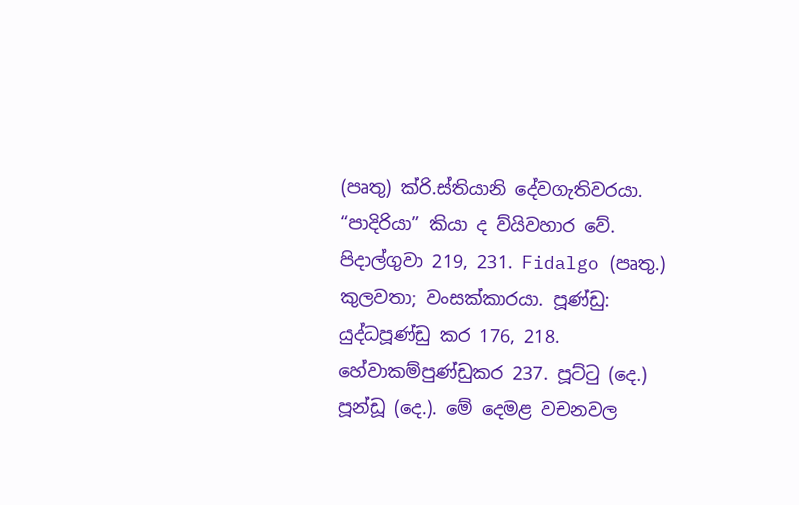(පෘතු) ක්රි.ස්තියානි දේවගැතිවරයා. “පාදිරියා” කියා ද ව්යිවහාර වේ. පිදාල්ගුවා 219, 231. Fidalgo (පෘතු.) කුලවතා; ව‍ංසක්කාරයා. පූණ්ඩු: යුද්ධපූණ්ඩු කර 176, 218. හේවාකම්පුණ්ඩුකර 237. පූට්ටු (දෙ.) පූන්ඩූ (දෙ.). මේ දෙමළ වචනවල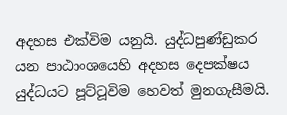අදහස එක්විම යනුයි. යුද්ධපුණ්ඩුකර යන පාඨාංශයෙහි අදහස දෙපක්ෂය යුද්ධයට පූට්ටූවිම හෙවත් මුනගැසීමයි.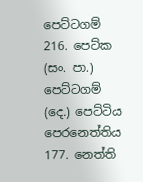පෙට්ටගම් 216. පෙට්ක (සං. පා.) පෙට්ටගම් (දෙ.) පෙට්ටිය පෙරනෙත්තිය 177. නෙත්ති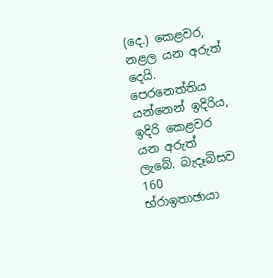(දෙ.) කෙළවර, නළල යන අරුත් දෙයි. පෙරනෙත්තිය යන්නෙන් ඉදිරිය, ඉදිරි කෙළවර යන අරුත් ලැබේ. බැදෑබිසව 160 භ්රාඉතාඡායා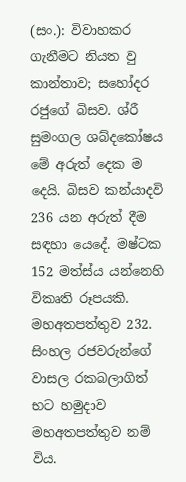(සං.): විවාහකර ගැනීමට නියත වු කාන්තාව; ස‍හෝදර රජුගේ බිසව. ශ්රී‍ සුමංගල ශබ්දකෝෂය මේ අරුත් දෙක ම දෙයි. බිසව කන්යාදවි 236 යන අරුත් දීම සඳහා යෙදේ. මෂ්ටක 152 මත්ස්ය යන්නෙහි විකෘති රූපයකි. මහඅතපත්තුව 232. සිංහල රජවරුන්ගේ වාසල රකබලාගිත් භට හමුදාව මහඅතපත්තුව නම් විය.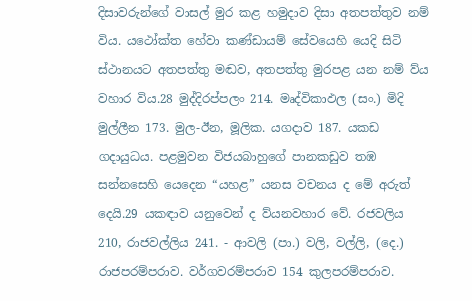දිසාවරුන්ගේ වාසල් මුර කළ හමුදාව දිසා අතපත්තුව නම් විය. යථෝක්ත හේවා කණ්ඩායම් සේවයෙහි යෙදි සිටි ස්ථානයට අතපත්තු මඬව, අතපත්තු මුරපළ යන නම් ව්ය වහාර විය.28 මුද්දිරප්පලං 214. මෘද්විකාඵල (සං.) මිදි මුල්ලීන 173. මුල-ඊන, මූලික. යගදාව 187. යකඩ ගදායුධය. පළමුවන විජයබාහුගේ පානකඩුව තඹ සන්නසෙහි යෙදෙන “යහළ” යනස වචනය ද මේ අරුත් දෙයි.29 යකඳාව යනුවෙන් ද ව්යනවහාර වේ. රජවලිය 210, රාජවල්ලිය 241. - ආවලි (පා.) වලි, වල්ලි, (දෙ.) රාජපරම්පරාව. වර්ගවරම්පරාව 154 කුලපරම්පරාව.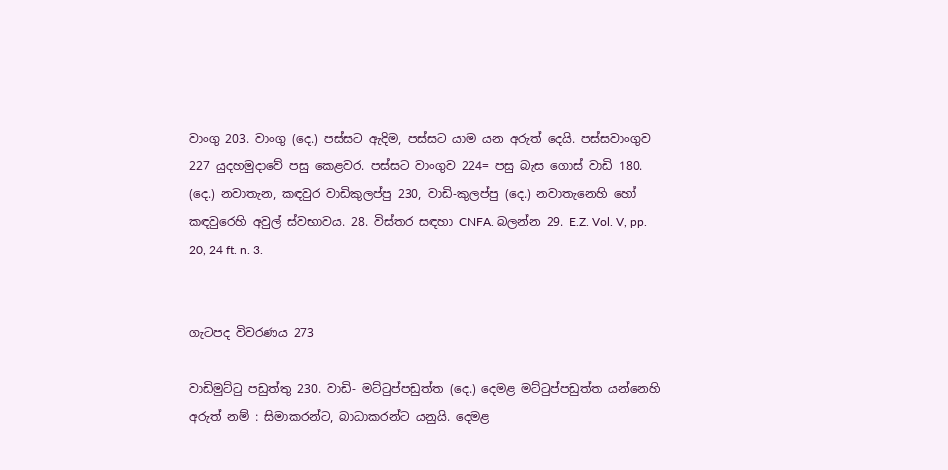වාංගු 203. වාංගු (දෙ.) පස්සට ඇදිම, පස්සට යාම යන අරුත් දෙයි. පස්සවාංගුව 227 යුදහමුදාවේ පසු කෙළවර. පස්සට වාංගුව 224= පසු බැස ගොස් වාඩි 180. (දෙ.) නවාතැන, කඳවුර වාඩිකුලප්පු 230, වාඩි-කුලප්පු (දෙ.) නවාතැනෙහි ‍හෝ කඳවුරෙහි අවුල් ස්වභාවය. 28. විස්තර සඳහා CNFA. බලන්න 29. E.Z. Vol. V, pp. 20, 24 ft. n. 3.


ගැටපද විවරණය 273

වාඩිමුට්ටු පඩුත්තු 230. වාඩි- මට්ටුප්පඩුත්ත (දෙ.) දෙමළ මට්ටුප්පඩුත්ත යන්නෙහි අරුත් නම් : සිමාකරන්ට, බාධාකරන්ට යනුයි. දෙමළ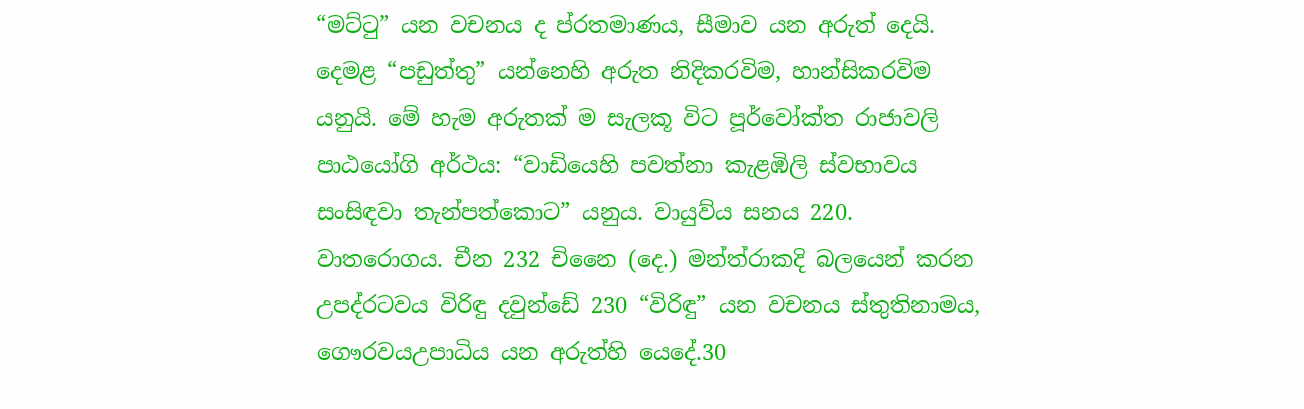“මට්ටු” යන වචනය ද ප්රතමාණය, සීමාව යන අරුත් දෙයි. දෙමළ “පඩුත්තු” යන්නෙහි අරුත නිදිකරවිම, හාන්සිකරවිම යනුයි. මේ හැම අරුතක් ම සැලකූ විට පූර්වෝක්ත රාජාවලි පාඨයෝගි අර්ථය: “වාඩියෙහි පවත්නා කැළඹිලි ස්වභාවය සංසිඳවා තැන්පත්කොට” යනුය. වායුව්ය සනය 220. වාත‍රොගය. චීන 232 චිනෛ (දෙ.) මන්ත්රාකදි බලයෙන් කරන උපද්රටවය විරිඳු දවුන්ඩේ 230 “විරිඳු” යන වචනය ස්තුතිනාමය, ගෞරවයඋපාධිය යන අරුත්හි යෙදේ.30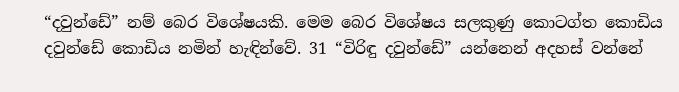“දවුන්ඩේ” නම් බෙර විශේෂයකි. මෙම බෙර විශේෂය සලකුණු කොටග්ත කොඩිය දවුන්ඩේ කොඩිය නමින් හැඳින්වේ. 31 “විරිඳු දවුන්ඩේ” යන්නෙන් අදහස් වන්නේ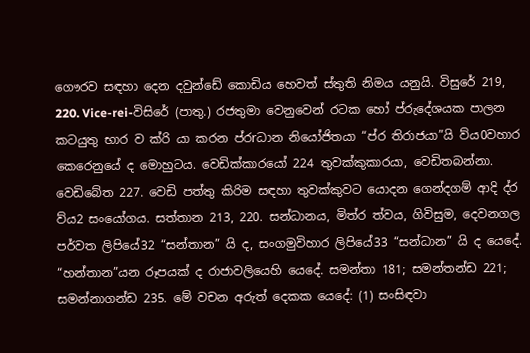ගෞරව සඳහා දෙන දවුන්ඩේ කොඩිය හෙවත් ස්තුති නිමය යනුයි. විසුරේ 219, 220. Vice-rei-විසිරේ (පාතු.) රජතුමා වෙනුවෙන් රටක හෝ ප්රුදේශයක පාලන කටයුතු භාර ව ක්රි යා කරන ප්රrධාන නියෝජිතයා “ප්ර තිරාජයා”යි ව්ය0වහාර කෙරෙනුයේ ද මොහුටය. වෙඩික්කාරයෝ 224 තුවක්කුකාරයා, වෙඩිතබන්නා. වෙඩිබේත 227. වෙඩි පත්තු කිරිම සඳහා තුවක්කුවට යොදන ගෙන්දගම් ආදි ද්ර ව්ය2 සංයෝගය. සත්තාන 213, 220. සන්ධානය, මිත්ර ත්වය, ගිවිසුම, දෙවනගල පර්වත ලි‍පියේ32 “සන්තාන” යි ද, සංගමුවිහාර ලි‍පියේ33 “සන්ධාන” යි ද යෙදේ. “හන්තාන”යන රූපයක් ද රාජාවලියෙහි යෙදේ. සමන්තා 181; සමන්තන්ඩ 221; සමන්නාගන්ඩ 235. මේ වචන අරුත් දෙකක යෙදේ: (1) සංසිඳවා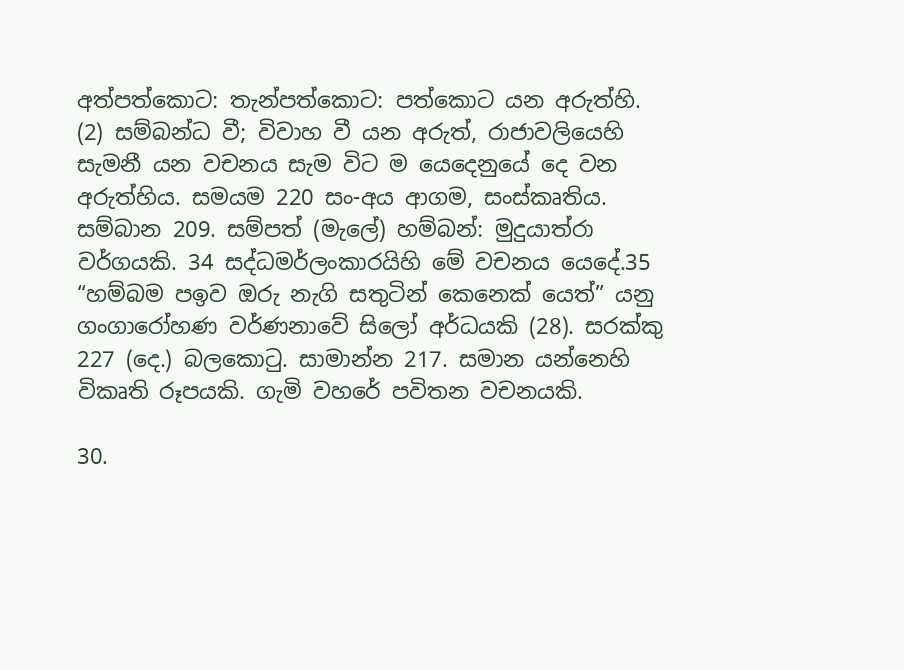අත්පත්කොට: තැන්පත්කොට: පත්කොට යන අරුත්හි. (2) සම්බන්ධ වී; විවාහ වී යන අරුත්, රාජාවලියෙහි සැමනී යන වචනය සැම විට ම යෙදෙනුයේ දෙ වන අරුත්හිය. සමයම 220 සං-අය ආගම, සංස්කෘතිය. සම්බාන 209. සම්පත් (මැලේ) හම්බන්: මුදුයාත්රා වර්ගයකි. 34 සද්ධමර්ලංකාරයිහි මේ වචනය යෙදේ.35 “හම්බම පඉව ඔරු නැගි සතුටින් කෙනෙක් යෙත්” යනු ගංගාරෝහණ වර්ණනාවේ සිලෝ අර්ධයකි (28). සරක්කු 227 (දෙ.) බලකොටු. සාමාන්න 217. සමාන යන්නෙහි විකෘති රූපයකි. ගැමි වහරේ පවිතන වචනයකි.

30.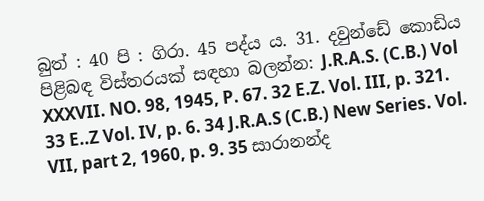බුත් : 40 පි : ගිරා. 45 පද්ය ය. 31. දවුන්ඩේ කොඩිය පිළිබඳ විස්තරයක් සඳහා බලන්න: J.R.A.S. (C.B.) Vol XXXVII. NO. 98, 1945, P. 67. 32 E.Z. Vol. III, p. 321. 33 E..Z Vol. IV, p. 6. 34 J.R.A.S (C.B.) New Series. Vol. VII, part 2, 1960, p. 9. 35 සාරානන්ද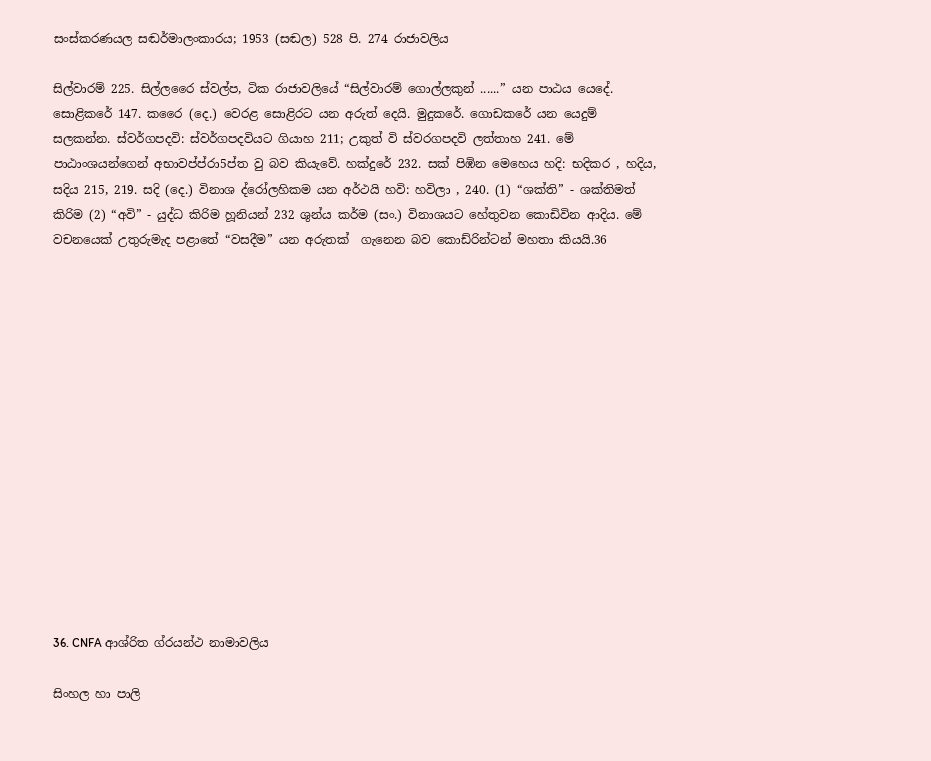සංස්කරණයල සඬර්මාලංකාරය; 1953 (සඬල) 528 පි. 274 රාජාවලිය

සිල්වාරම් 225. සිල්ලරෛ ස්වල්ප, ටික රාජාවලියේ “සිල්වාරම් ගොල්ලකුන් ......” යන පාඨය යෙදේ. සොළිකරේ 147. කරෛ (දෙ.) වෙරළ සොළිරට යන අරුත් දෙයි. මුදුකරේ. ගොඩකරේ යන යෙදුම් සලකන්න. ස්වර්ගපදවි: ස්වර්ගපදවියට ගියාහ 211; උකුත් වි ස්වරගපදවි ලත්තාහ 241. මේ පාඨාංශයන්ගෙන් අභාවප්ප්රා5ප්ත වු බව කියැවේ. හක්දුරේ 232. සක් පිඹින මෙහෙය හදි: භදිකර , හදිය, සදිය 215, 219. සදි (දෙ.) විනාශ ද්රෝලහිකම යන අර්ථයි හවි: හවිලා , 240. (1) “ශක්ති” - ශක්තිමත් කිරිම (2) “අවි” - යුද්ධ කිරිම හූනියන් 232 ශුන්ය කර්ම (සං.) විනාශයට හේතුවන කොඩිවින ආදිය. මේ වචනයෙක් උතුරුමැද පළාතේ “වසදීම” යන අරුතක් ‍ ගැනෙන බව කොඩ්රින්ටන් මහතා කියයි.36















36. CNFA ආශ්රිත ග්රයන්ථ නාමාවලිය

සිංහල හා පාලි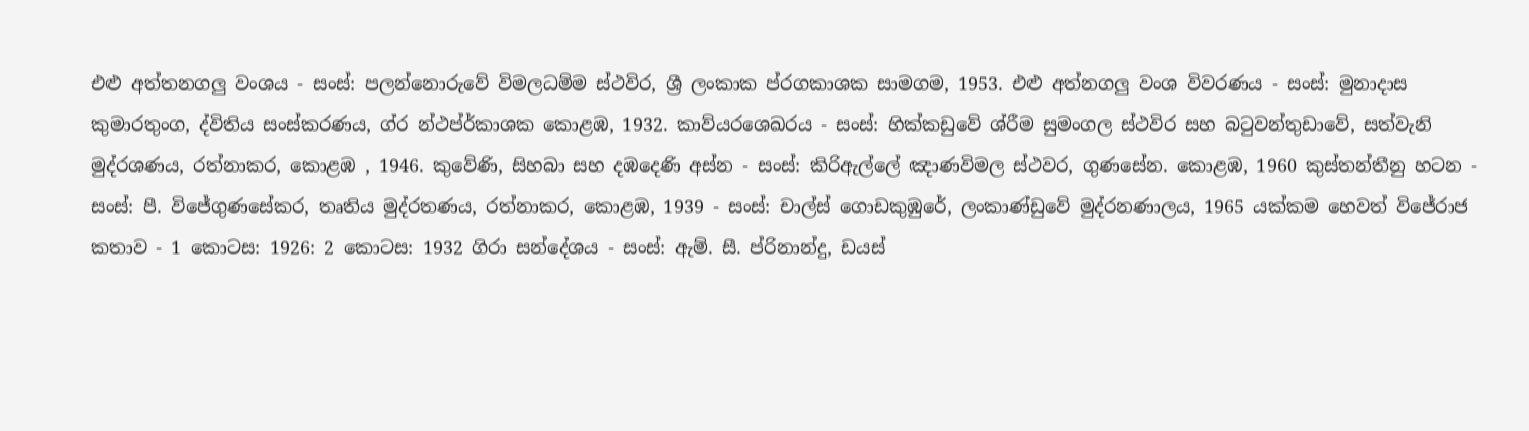එළු අත්තනගලු වංශය - සංස්: පලන්නොරුවේ විමලධම්ම ස්ථවිර, ශ්‍රී ලංකාක ප්රගකාශක සාමගම, 1953. එළු අත්නගලු වංශ විවරණය - සංස්: මුනාදාස කුමාරතුංග, ද්විතිය සංස්කරණය, ග්ර න්ථප්ර්කාශක කොළඹ, 1932. කාව්යරශෙඛරය - සංස්: හික්කඩුවේ ශ්රීම සුමංගල ස්ථවිර සහ බටුවන්තුඩාවේ, සත්වැනි මුද්රශණය, රත්නාකර, කොළඹ , 1946. කුවේණි, සිහබා සහ දඹදෙණි අස්න - සංස්: කිරිඇල්ලේ ඤාණවිමල ස්ථවර, ගුණසේන. කොළඹ, 1960 කුස්තන්තීනු හටන - සංස්: පී. විජේගුණසේකර, තෘතිය මුද්රතණය, රත්නාකර, කොළඹ, 1939 - සංස්: චාල්ස් ගොඩකුඹුරේ, ලංකාණ්ඩුවේ මුද්රනණාලය, 1965 යක්කම හෙවත් විජේරාජ කතාව - 1 කොටස: 1926: 2 කොටස: 1932 ගිරා සන්දේශය - සංස්: ඇම්. සී. ප්රිනාන්දු, ඩයස්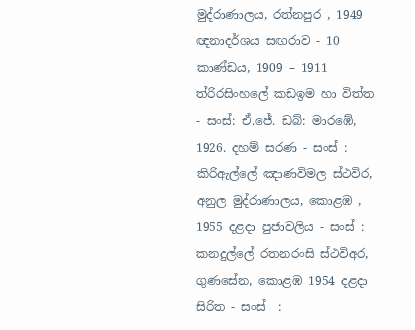මුද්රාණාලය, රත්නපුර , 1949 ඥනාදර්ශය සඟරාව - 10 කාණ්ඩය, 1909 – 1911 ත්රිරසිංහලේ කඩඉම හා විත්ත - සංස්: ඒ.ජේ. ඩබ්: මාරඹේ, 1926. දහම් සරණ - සංස් : කිරිඇල්ලේ ඤාණවිමල ස්ථවිර, අනුල මුද්රාණාලය, කොළඹ , 1955 දළදා පුජාවලිය - සංස් : කනදුල්ලේ රතනරංසි ස්ථවිඅර, ගුණසේන, කොළඹ 1954 දළදා සිරිත - සංස්  :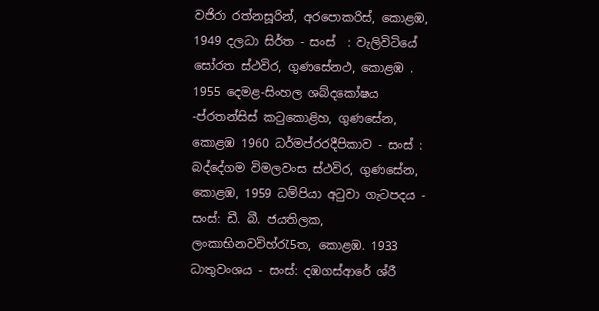වජිරා රත්නසූරින්, අරපොකරිස්, කොළඹ, 1949 දලධා සිර්ත - සංස්  : වැලිවිටියේ සෝරත ස්ථවිර, ගුණසේනථ, කොළඹ . 1955 දෙමළ-සිංහල ශබ්දකෝෂය -ප්රතන්සිස් කටුකොළිහ, ගුණසේන, කොළඹ 1960 ධර්මප්රරදීපිකාව - සංස් : බද්දේගම විමලවංස ස්ථවිර, ගුණසේන, කොළඹ, 1959 ධම්පියා අටුවා ගැටපදය - සංස්: ඩී. බී. ජයතිලක, ලංකාභිනවවිහ්රැ5ත, කොළඹ. 1933 ධාතුවංශය - සංස්: දඹගස්ආරේ ශ්රී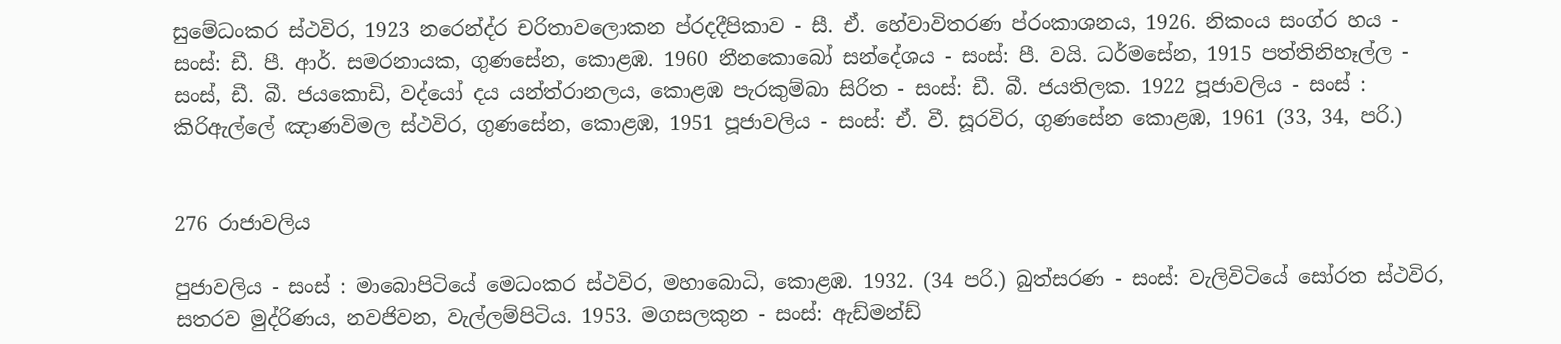සුමේධංකර ස්ථවිර, 1923 නරෙන්ද්ර චරිතාවලොකන ප්රදදීපිකාව - සී. ඒ. හේවාවිතරණ ප්රංකාශනය, 1926. නිකංය සංග්ර හය - සංස්: ඩී. පී. ආර්. සමරනායක, ගුණසේන, කොළඹ. 1960 නීනකොබෝ සන්දේශය - සංස්: පී. වයි. ධර්මසේන, 1915 පත්තිනිහෑල්ල - සංස්, ඩී. බී. ජයකොඩි, වද්යෝ දය යන්ත්රානලය, කොළඹ පැරකුම්බා සිරිත - සංස්: ඩී. බී. ජයතිලක. 1922 පූජාවලිය - සංස් : කිරිඇල්ලේ ඤාණවිමල ස්ථවිර, ගුණසේන, කොළඹ, 1951 පූජාවලිය - සංස්: ඒ. වී. සූරවිර, ගුණසේන කොළඹ, 1961 (33, 34, පරි.)


276 රාජාවලිය

පුජාවලිය - සංස් : මාබොපිටියේ මෙධංකර ස්ථවිර, මහාබොධි, කොළඹ. 1932. (34 පරි.) බුත්සරණ - සංස්: වැලිවිටියේ සෝරත ස්ථවිර, සතරව මුද්රිණය, නවජිවන, වැල්ලම්පිටිය. 1953. මගසලකුන - සංස්: ඇඩ්මන්ඩ්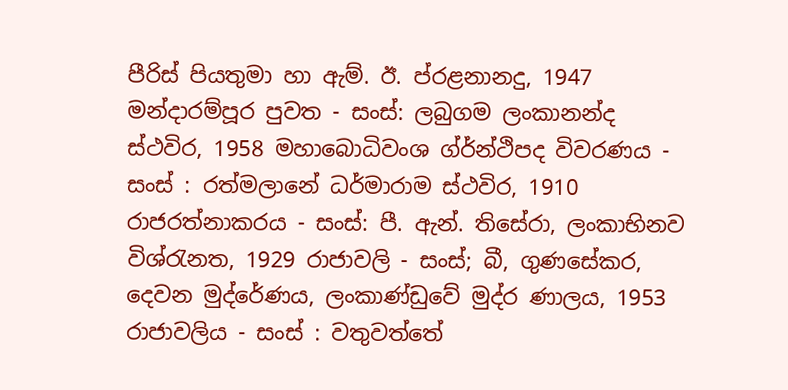පීරිස් පියතුමා හා ඇම්. ඊ. ප්රළනානදු, 1947 මන්දාරම්පූර පුවත - සංස්: ලබුගම ලංකානන්ද ස්ථවිර, 1958 මහා‍බොධිවංශ ග්ර්න්ථිපද විවරණය - සංස් : රත්මලානේ ධර්මාරාම ස්ථවිර, 1910 රාජරත්නාකරය - සංස්: පී. ඇන්. තිසේරා, ලංකාභිනව විශ්රැනත, 1929 රාජාවලි - සංස්; බී, ගුණසේකර, දෙවන මුද්රේණය, ලංකාණ්ඩුවේ මුද්ර ණාලය, 1953 රාජාවලිය - සංස් : වතුවත්තේ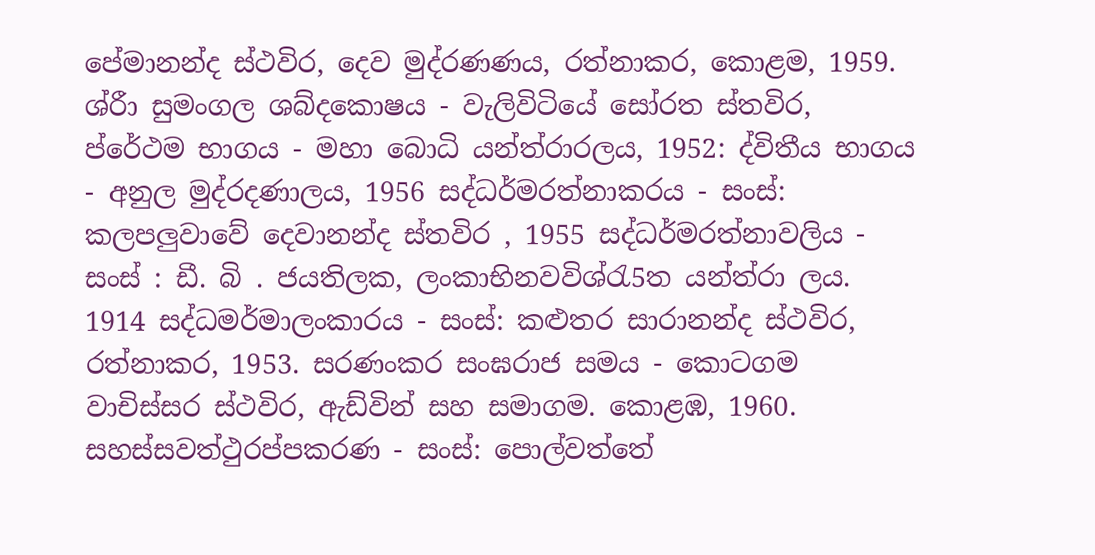පේමානන්ද ස්ථවිර, දෙව මුද්රණණය, රත්නාකර, කොළම, 1959. ශ්රීා සුමංගල ශබ්දකොෂය - වැලිවිටියේ සෝරත ස්තවිර, ප්රේථම භාගය - මහා බොධි යන්ත්රාරලය, 1952: ද්විතීය භාගය - අනුල මුද්රදණාලය, 1956 සද්ධර්මරත්නාකරය - සංස්: කලපලුවාවේ දෙවානන්ද ස්තවිර , 1955 සද්ධර්මරත්නාවලිය - සංස් : ඩී. බි . ජයතිලක, ලංකාභිනවවිශ්රැ5ත යන්ත්රා ලය. 1914 සද්ධමර්මාලංකාරය - සංස්: කළුතර සාරානන්ද ස්ථවිර, රත්නාකර, 1953. සරණංකර සංඝරාජ සමය - කොටගම වාචිස්සර ස්ථවිර, ඇඩ්වින් සහ සමාගම. කොළඹ‍, 1960. සහස්සවත්ථුරප්පකරණ - සංස්: පොල්වත්තේ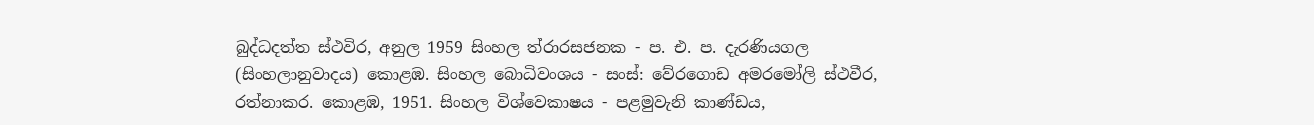බුද්ධදත්ත ස්ථවිර, අනුල 1959 සිංහල ත්රාරසජනක - ප. එ. ප. දැරණියගල (සිංහලානුවාදය) කොළඹ. සිංහල බොධිවංශය - සංස්: වේරගොඩ අමරමෝලි ස්ථවීර, රත්නාකර. කොළඹ, 1951. සිංහල විශ්ව‍ෙකාෂය - පළමුවැනි කාණ්ඩය,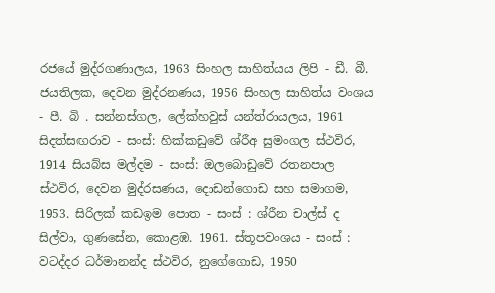රජයේ මුද්රගණාලය, 1963 සිංහල සාහිත්යය ලිපි - ඩී. බී. ජයතිලක, දෙවන මුද්රනණය, 1956 සිංහල සාහිත්ය වංශය - පී. බි . සන්නස්ගල, ලේක්හවුස් යන්ත්රායලය, 1961 සිදත්සඟරාව - සංස්: හික්කඩුවේ ශ්රීඅ සුමංගල ස්ථවිර, 1914 සියබ්ස මල්දම - සංස්: ඔලබොඩුවේ රතනපාල ස්ථවිර, දෙවන මුද්රසණය, දොඩන්ගොඩ සහ සමාගම, 1953. සිරිලක් කඩඉම පොත - සංස් : ශ්රීන චාල්ස් ද සිල්වා, ගුණසේන, කොළඹ. 1961. ස්තූපවංශය - සංස් : වටද්දර ධර්මානන්ද ස්ථවිර, නුගේගොඩ, 1950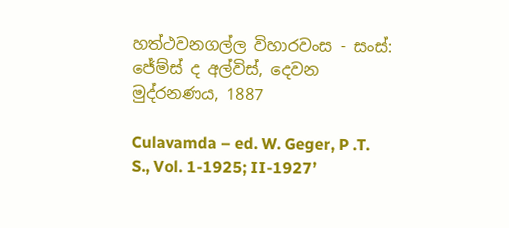හත්ථවනගල්ල විහාරවංස - සංස්: ජේම්ස් ද අල්විස්, දෙවන මුද්රනණය, 1887

Culavamda – ed. W. Geger, P .T. S., Vol. 1-1925; II-1927’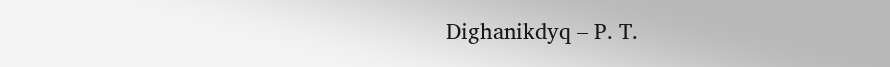Dighanikdyq – P. T.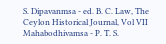S. Dipavanmsa - ed. B. C. Law, The Ceylon Historical Journal, Vol VII Mahabodhivamsa - P. T. S.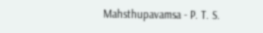Mahsthupavamsa - P. T. S.